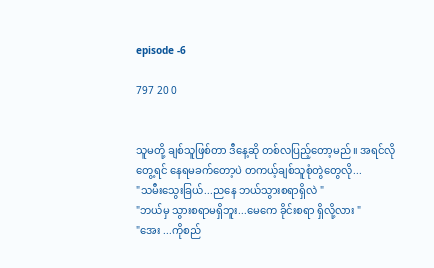episode -6

797 20 0


သူမတို့ ချစ်သူဖြစ်တာ ဒီနေ့ဆို တစ်လပြည့်တော့မည်။ အရင်လိုတွေ့ရင် နေရမခက်တော့ပဲ တကယ့်ချစ်သူစုံတွဲတွေလို...
"သမီးသွေးခြယ်...ညနေ ဘယ်သွားစရာရှိလဲ "
"ဘယ်မှ သွားစရာမရှိဘူး...မေကေ ခိုင်းစရာ ရှိလို့လား "
"အေး ...ကိုစည်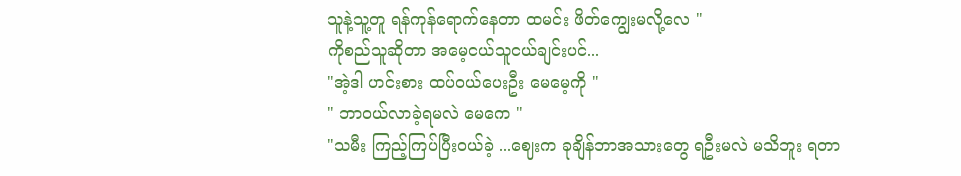သူနဲ့သူ့တူ ရန်ကုန်ရောက်နေတာ ထမင်း ဖိတ်ကျွေးမလို့လေ "
ကိုစည်သူဆိုတာ အမေ့ငယ်သူငယ်ချင်းပင်...
"အဲ့ဒါ ဟင်းစား ထပ်၀ယ်ပေးဦး မေမေ့ကို "
" ဘာဝယ်လာခဲ့ရမလဲ မေကေ "
"သမီး ကြည့်ကြပ်ပြီး၀ယ်ခဲ့ ...ဈေးက ခုချိန်ဘာအသားတွေ ရဦးမလဲ မသိဘူး ရတာ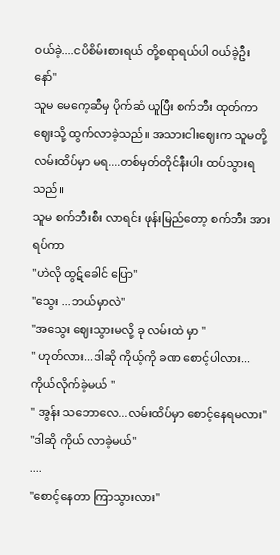ဝယ်ခဲ့....ငပိစိမ်းစားရယ် တို့စရာရယ်ပါ ၀ယ်ခဲ့ဦးနော်"
သူမ မေကေ့ဆီမှ ပိုက်ဆံ ယူပြီး စက်ဘီး ထုတ်ကာ ဈေးသို့ ထွက်လာခဲ့သည်။ အသားငါးဈေးက သူမတို့ လမ်းထိပ်မှာ မရ....တစ်မှတ်တိုင်နီးပါး ထပ်သွားရသည်။
သူမ စက်ဘီးစီး လာရင်း ဖုန်းမြည်တော့ စက်ဘီး အား ရပ်ကာ
"ဟဲလို ထွဋ်ခေါင် ပြော"
"သွေး ...ဘယ်မှာလဲ"
"အသွေး ဈေးသွားမလို့ ခု လမ်းထဲ မှာ "
" ဟုတ်လား...ဒါဆို ကိုယ့်ကို ခဏ စောင့်ပါလား...ကိုယ်လိုက်ခဲ့မယ် "
" အွန်း သဘောလေ...လမ်းထိပ်မှာ စောင့်နေရမလား"
"ဒါဆို ကိုယ် လာခဲ့မယ်"
....
"စောင့်နေတာ ကြာသွားလား"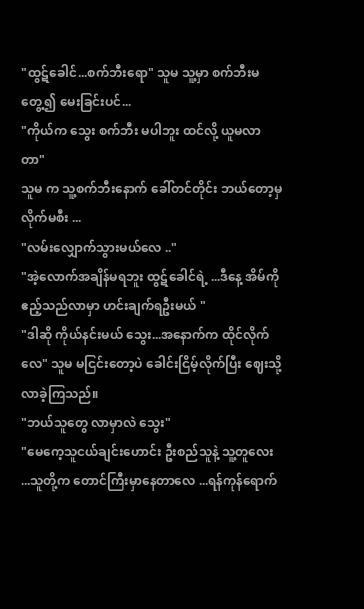"ထွဋ်ခေါင်...စက်ဘီးရော" သူမ သူ့မှာ စက်ဘီးမတွေ့၍ မေးခြင်းပင်...
"ကိုယ်က သွေး စက်ဘီး မပါဘူး ထင်လို့ ယူမလာတာ"
သူမ က သူ့စက်ဘီးနောက် ခေါ်တင်တိုင်း ဘယ်တော့မှ လိုက်မစီး ...
"လမ်းလျှောက်သွားမယ်လေ .."
"အဲ့လောက်အချိန်မရဘူး ထွဋ်ခေါင်ရဲ့ ...ဒီနေ့ အိမ်ကိုဧည့်သည်လာမှာ ဟင်းချက်ရဦးမယ် "
"ဒါဆို ကိုယ်နင်းမယ် သွေး...အနောက်က ထိုင်လိုက်လေ" သူမ မငြင်းတော့ပဲ ခေါင်းငြိမ့်လိုက်ပြီး ဈေးသို့ လာခဲ့ကြသည်။
"ဘယ်သူတွေ လာမှာလဲ သွေး"
"မေကေ့သူငယ်ချင်းဟောင်း ဦးစည်သူနဲ့ သူ့တူလေး ...သူတို့က တောင်ကြီး‌မှာနေတာလေ ...ရန်ကုန်ရောက်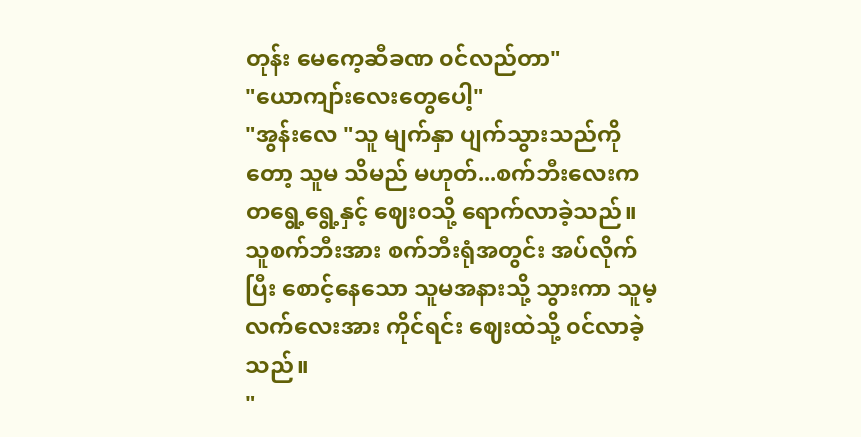တုန်း မေကေ့ဆီခဏ ၀င်လည်တာ"
"ယောကျာ်းလေးတွေပေါ့"
"အွန်းလေ "သူ မျက်နှာ ပျက်သွားသည်ကိုတော့ သူမ သိမည် မဟုတ်...စက်ဘီးလေးက တရွေ့ရွေ့နှင့် ဈေး၀သို့ ရောက်လာခဲ့သည်။ သူ‌စက်ဘီးအား စက်ဘီးရုံအတွင်း အပ်လိုက်ပြီး စောင့်နေသော သူမအနားသို့ သွားကာ သူမ့လက်လေးအား ကိုင်ရင်း ဈေးထဲသို့ ၀င်လာခဲ့သည်။
"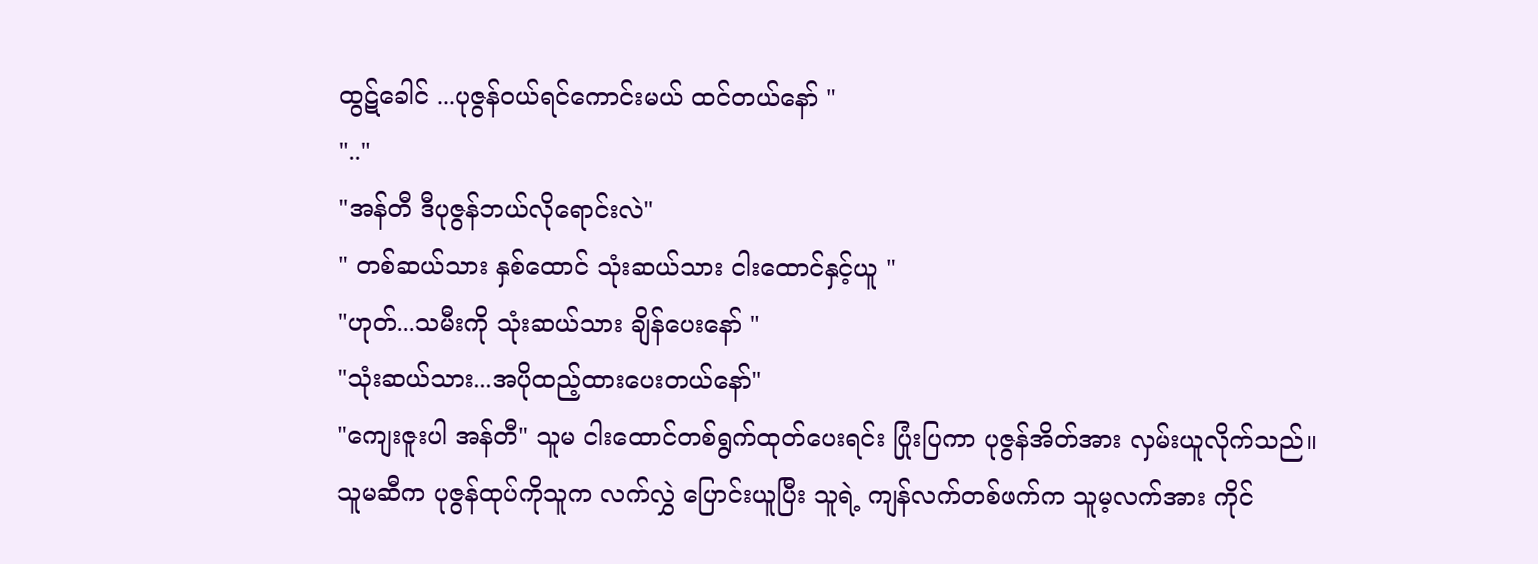ထွဋ်ခေါင် ...ပုဇွန်၀ယ်ရင်ကောင်းမယ် ထင်တယ်နော် "
".."
"အန်တီ ဒီပုဇွန်ဘယ်လိုရောင်းလဲ"
" တစ်ဆယ်သား နှစ်ထောင် သုံးဆယ်သား ငါးထောင်နှင့်ယူ "
"ဟုတ်...သမီးကို သုံးဆယ်သား ချိန်ပေးနော် "
"သုံးဆယ်သား...အပိုထည့်ထားပေးတယ်နော်"
"ကျေးဇူးပါ အန်တီ" သူမ ငါးထောင်တစ်ရွက်ထုတ်ပေးရင်း ပြုံးပြကာ ပုဇွန်အိတ်အား လှမ်းယူလိုက်သည်။
သူမဆီက ပုဇွန်ထုပ်ကိုသူက လက်လွှဲ ပြောင်းယူပြီး သူရဲ့ ကျန်လက်တစ်ဖက်က သူမ့လက်အား ကိုင်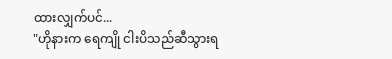ထားလျှက်ပင်...
"ဟိုနားက ရေကျို ငါးပိသည်ဆီသွားရ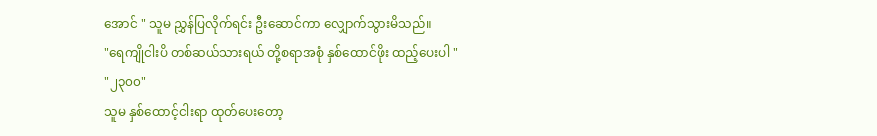အောင် " သူမ ညွှန်ပြလိုက်ရင်း ဦးဆောင်ကာ လျှောက်သွားမိသည်။
"ရေကျိုငါးပိ တစ်ဆယ်သားရယ် တို့စရာအစုံ နှစ်ထောင်ဖိုး ထည့်ပေးပါ "
"၂၃၀၀"
သူမ နှစ်ထောင့်ငါးရာ ထုတ်ပေးတော့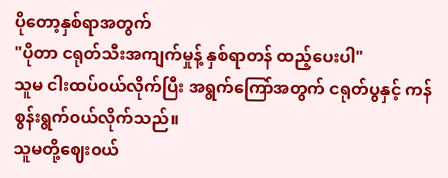ပိုတော့နှစ်ရာအတွက်
"ပိုတာ ငရုတ်သီးအကျက်မှုန့် နှစ်ရာတန် ထည့်ပေးပါ"
သူမ ငါးထပ်၀ယ်လိုက်ပြီး အရွက်ကြော်အတွက် ငရုတ်ပွနှင့် ကန်စွန်းရွက်၀ယ်လိုက်သည်။
သူမတို့ဈေး၀ယ်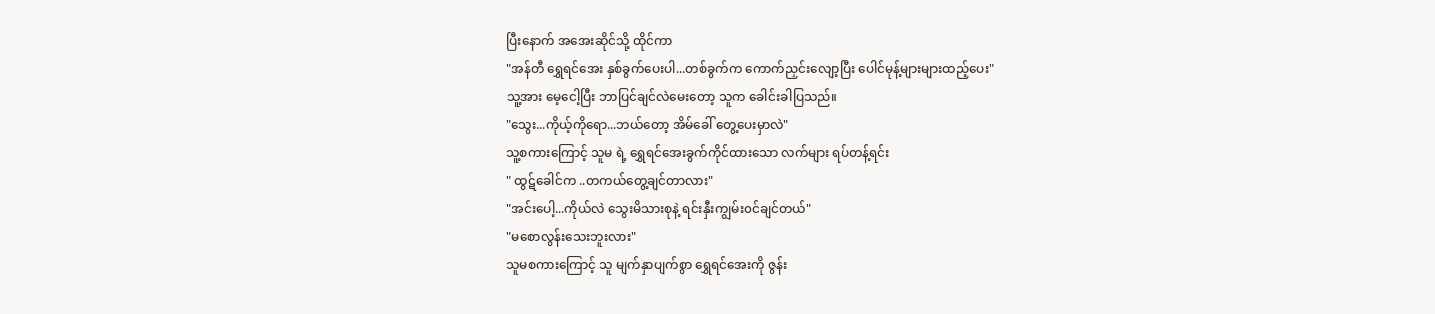ပြီးနောက် ‌အအေးဆိုင်သို့ ထိုင်ကာ
"အန်တီ ရွှေရင်အေး နှစ်ခွက်ပေးပါ...တစ်ခွက်က ကောက်ညှင်းလျော့ပြီး ပေါင်မုန့်များများထည့်ပေး"
သူ့အား မေ့ငေါ့ပြီး ဘာပြင်ချင်လဲမေးတော့ သူက ခေါင်းခါပြသည်။
"သွေး...ကိုယ့်ကိုရော...ဘယ်တော့ အိမ်ခေါ် တွေ့ပေးမှာလဲ"
သူ့စကားကြောင့် သူမ ရဲ့ ရွှေရင်အေးခွက်ကိုင်ထားသော လက်များ ရပ်တန့်ရင်း
" ထွဋ်ခေါင်က ..တကယ်တွေ့ချင်တာလား"
"အင်းပေါ့...ကိုယ်လဲ သွေးမိသားစုနဲ့ ရင်းနှီးကျွမ်း၀င်ချင်တယ်"
"မစောလွန်းသေးဘူးလား"
သူမစကားကြောင့် သူ မျက်နှာပျက်စွာ ရွှေရင်အေးကို ဇွန်း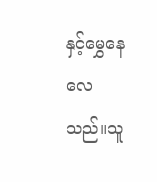နှင့်မွှေနေလေသည်။သူ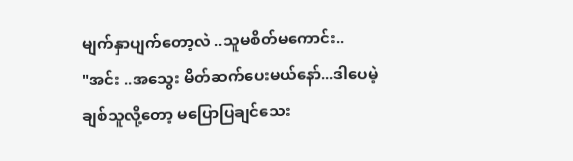မျက်နှာပျက်တော့လဲ ..သူမစိတ်မကောင်း..
"အင်း ..အသွေး မိတ်ဆက်ပေးမယ်နော်...ဒါပေမဲ့ ချစ်သူလို့တော့ မပြောပြချင်သေး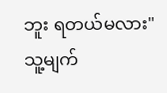ဘူး ရတယ်မလား"
သူ့မျက်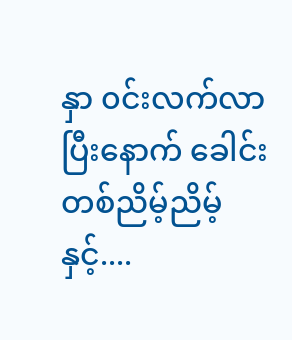နှာ ၀င်းလက်လာပြီးနောက် ခေါင်းတစ်ညိမ့်ညိမ့်နှင့်....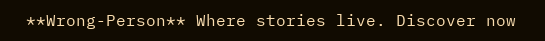**Wrong-Person** Where stories live. Discover now